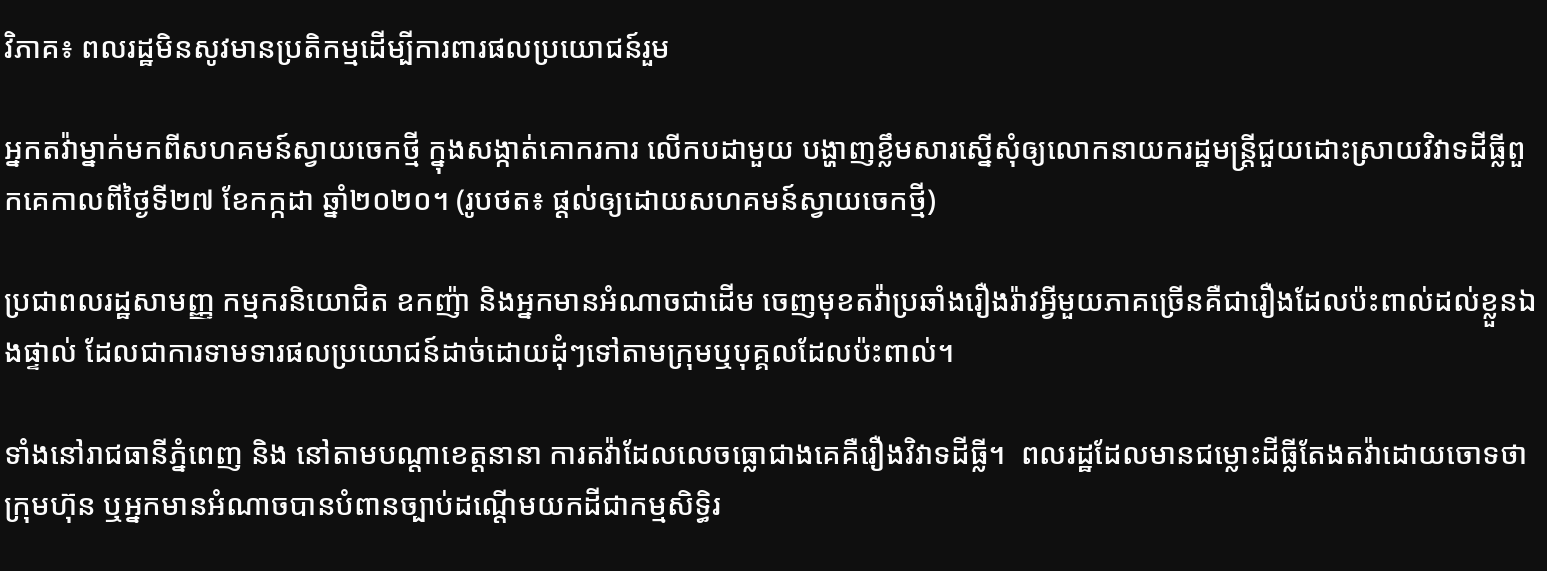វិភាគ៖ ពលរដ្ឋមិនសូវមានប្រតិកម្មដើម្បីការពារផលប្រយោជន៍រួម

អ្នកតវ៉ាម្នាក់មកពីសហគមន៍ស្វាយចេកថ្មី ក្នុងសង្កាត់គោករការ លើកបដាមួយ បង្ហាញខ្លឹមសារស្នើសុំឲ្យលោកនាយករដ្ឋមន្ត្រីជួយដោះស្រាយវិវាទដីធ្លីពួកគេកាលពីថ្ងៃទី២៧ ខែកក្កដា ឆ្នាំ២០២០។ (រូបថត៖ ផ្តល់ឲ្យដោយសហគមន៍ស្វាយចេកថ្មី)

ប្រជាពលរដ្ឋសាមញ្ញ កម្មករនិយោជិត ឧកញ៉ា និងអ្នកមានអំណាចជាដើម ចេញមុខតវ៉ាប្រឆាំងរឿងរ៉ាវអ្វីមួយភាគច្រើនគឺជារឿងដែលប៉ះពាល់ដល់ខ្លួនឯងផ្ទាល់ ដែលជាការទាមទារផលប្រយោជន៍ដាច់ដោយដុំៗទៅតាមក្រុមឬបុគ្គលដែលប៉ះពាល់។

ទាំងនៅរាជធានីភ្នំពេញ និង នៅតាមបណ្តាខេត្តនានា ការតវ៉ាដែលលេចធ្លោជាងគេគឺរឿងវិវាទដីធ្លី។  ពលរដ្ឋដែលមានជម្លោះដីធ្លីតែងតវ៉ាដោយចោទថា ក្រុមហ៊ុន ឬអ្នកមានអំណាចបានបំពានច្បាប់ដណ្តើមយកដីជាកម្មសិទ្ធិរ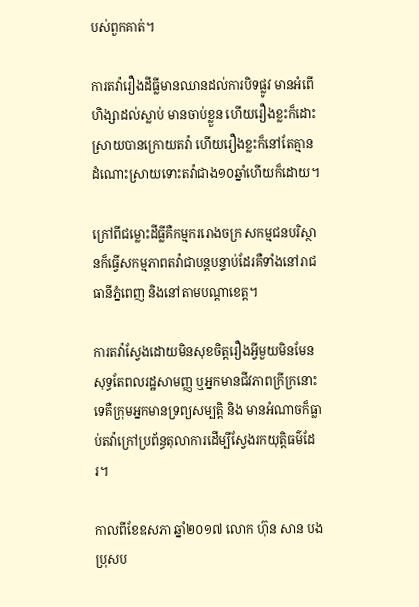បស់ពួកគាត់។

ការតវ៉ារឿងដីធ្លីមានឈានដល់ការបិទផ្លូវ មានអំពើហិង្សាដល់ស្លាប់ មានចាប់ខ្លួន ហើយរឿងខ្លះក៏ដោះស្រាយបានក្រោយតវ៉ា ហើយរឿងខ្លះក៏នៅតែគ្មានដំណោះស្រាយទោះតវ៉ាជាង១០ឆ្នាំហើយក៏ដោយ។

ក្រៅពីជម្លោះដីធ្លីគឺកម្មកររោងចក្រ សកម្មជនបរិស្ថានក៏ធ្វើសកម្មភាពតវ៉ាជាបន្តបន្ទាប់ដែរគឺទាំងនៅរាជធានីភ្នំពេញ និងនៅតាមបណ្តាខេត្ត។

ការតវ៉ាស្វែងដោយមិនសុខចិត្តរឿងអ្វីមួយមិនមែនសុទ្ធតែពលរដ្ឋសាមញ្ញ ឬអ្នកមានជីវភាពក្រីក្រនោះទេគឺក្រុមអ្នកមានទ្រព្យសម្បត្តិ និង មានអំណាចក៏ធ្លាប់តវ៉ាក្រៅប្រព័ន្ធតុលាការដើម្បីស្វែងរកយុត្តិធម៌ដែរ។

កាលពីខែឧសភា ឆ្នាំ២០១៧ លោក ហ៊ុន សាន បងប្រុសប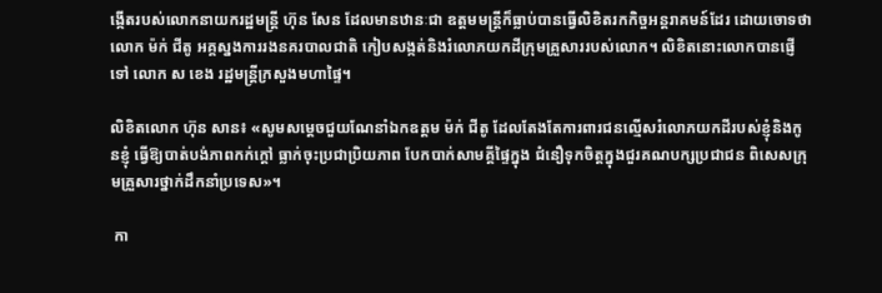ង្កើតរបស់លោកនាយករដ្ឋមន្ត្រី ហ៊ុន សែន ដែលមានឋានៈជា ឧត្តមមន្ត្រីក៏ធ្លាប់បានធ្វើលិខិតរកកិច្ចអន្តរាគមន៍ដែរ ដោយចោទថា លោក ម៉ក់ ជីតូ អគ្គស្នងការរងនគរបាលជាតិ កៀបសង្កត់និងរំលោភយកដីក្រុមគ្រួសាររបស់លោក។ លិខិតនោះលោកបានផ្ញើទៅ លោក ស ខេង រដ្ឋមន្ត្រីក្រសួងមហាផ្ទៃ។

លិខិតលោក ហ៊ុន សាន៖ «សូមសម្តេចជួយណែនាំឯកឧត្តម ម៉ក់ ជីតូ ដែលតែងតែការពារជនល្មើសរំលោភយកដីរបស់ខ្ញុំនិងកូនខ្ញុំ ធ្វើឱ្យបាត់បង់ភាពកក់ក្តៅ ធ្លាក់ចុះប្រជាប្រិយភាព បែកបាក់សាមគ្គីផ្ទៃក្នុង ជំនឿទុកចិត្តក្នុងជួរគណបក្សប្រជាជន ពិសេសក្រុមគ្រួសារថ្នាក់ដឹកនាំប្រទេស»។

 កា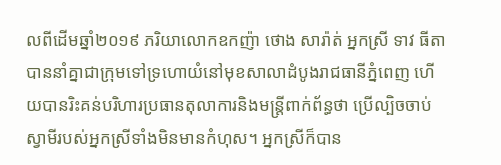លពីដើមឆ្នាំ២០១៩ ភរិយាលោកឧកញ៉ា ថោង សារ៉ាត់ អ្នកស្រី ទាវ ធីតា បាននាំគ្នាជាក្រុមទៅទ្រហោយំនៅមុខសាលាដំបូងរាជធានីភ្នំពេញ ហើយបានរិះគន់បរិហារប្រធានតុលាការនិងមន្ត្រីពាក់ព័ន្ធថា ប្រើល្បិចចាប់ស្វាមីរបស់អ្នកស្រីទាំងមិនមានកំហុស។ អ្នកស្រីក៏បាន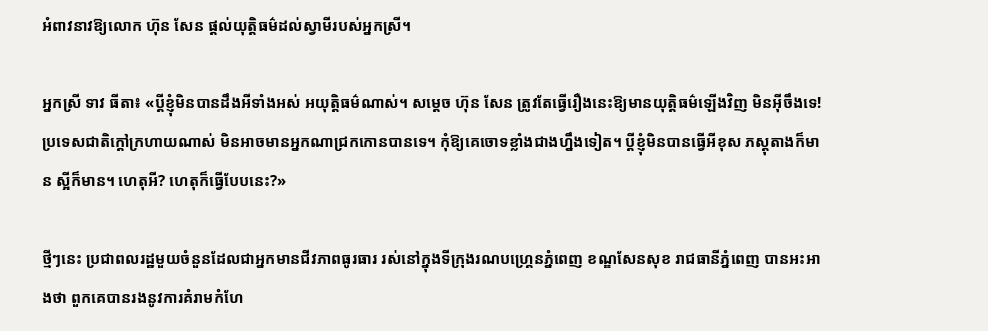អំពាវនាវឱ្យលោក ហ៊ុន សែន ផ្តល់យុត្តិធម៌ដល់ស្វាមីរបស់អ្នកស្រី។

អ្នកស្រី ទាវ ធីតា៖ «ប្តីខ្ញុំមិនបានដឹងអីទាំងអស់ អយុត្តិធម៌ណាស់។ សម្តេច ហ៊ុន សែន ត្រូវតែធ្វើរឿងនេះឱ្យមានយុត្តិធម៌ឡើងវិញ មិនអ៊ីចឹងទេ! ប្រទេសជាតិក្តៅក្រហាយណាស់ មិនអាចមានអ្នកណាជ្រកកោនបានទេ។ កុំឱ្យគេចោទខ្លាំងជាងហ្នឹងទៀត។ ប្តីខ្ញុំមិនបានធ្វើអីខុស ភស្តុតាងក៏មាន ស្អីក៏មាន។ ហេតុអី? ហេតុក៏ធ្វើបែបនេះ?»

ថ្មីៗនេះ ប្រជាពលរដ្ឋមួយចំនួនដែលជាអ្នកមានជីវភាពធូរធារ រស់នៅក្នុងទីក្រុងរណបហ្គ្រេនភ្នំពេញ ខណ្ឌសែនសុខ រាជធានីភ្នំពេញ បានអះអាងថា ពួកគេបានរងនូវការគំរាមកំហែ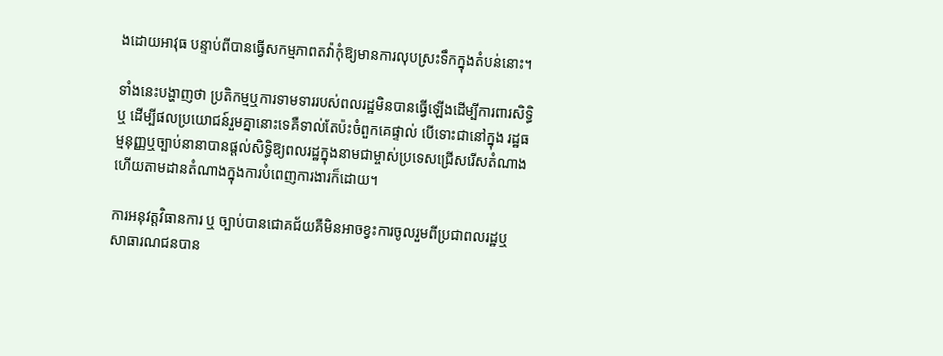ងដោយអាវុធ បន្ទាប់ពីបានធ្វើសកម្មភាពតវ៉ាកុំឱ្យមានការលុបស្រះទឹកក្នុងតំបន់នោះ។

ទាំងនេះបង្ហាញថា ប្រតិកម្មឬការទាមទាររបស់ពលរដ្ឋមិនបានធ្វើឡើងដើម្បីការពារសិទ្ធិ ឬ ដើម្បីផលប្រយោជន៍រួមគ្នានោះទេគឺទាល់តែប៉ះចំពួកគេផ្ទាល់ បើទោះជានៅក្នុង រដ្ឋធម្មនុញ្ញឬច្បាប់នានាបានផ្តល់សិទ្ធិឱ្យពលរដ្ឋក្នុងនាមជាម្ចាស់ប្រទេសជ្រើសរើសតំណាង ហើយតាមដានតំណាងក្នុងការបំពេញការងារក៏ដោយ។

ការអនុវត្តវិធានការ ឬ ច្បាប់បានជោគជ័យគឺមិនអាចខ្វះការចូលរួមពីប្រជាពលរដ្ឋឬ សាធារណជនបាន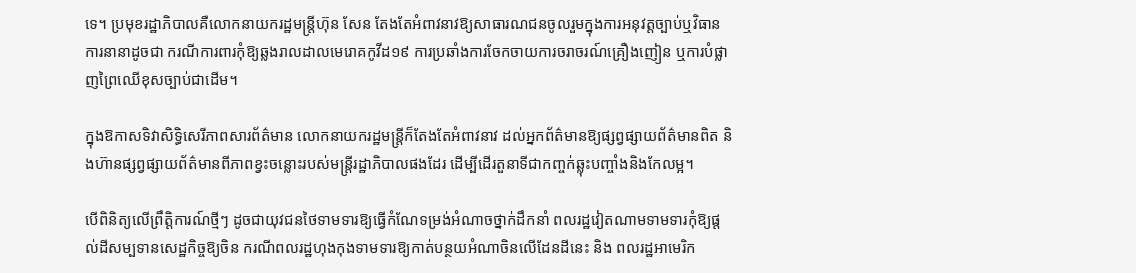ទេ។ ប្រមុខរដ្ឋាភិបាលគឺលោកនាយករដ្ឋមន្ត្រីហ៊ុន សែន តែងតែអំពាវនាវឱ្យសាធារណជនចូលរួមក្នុងការអនុវត្តច្បាប់ឬវិធានការនានាដូចជា ករណីការពារកុំឱ្យឆ្លងរាលដាលមេរោគកូវីដ១៩ ការប្រឆាំងការចែកចាយការចរាចរណ៍គ្រឿងញៀន ឬការបំផ្លាញព្រៃឈើខុសច្បាប់ជាដើម។

ក្នុងឱកាសទិវាសិទ្ធិសេរីភាពសារព័ត៌មាន លោកនាយករដ្ឋមន្ត្រីក៏តែងតែអំពាវនាវ ដល់អ្នកព័ត៌មានឱ្យផ្សព្វផ្សាយព័ត៌មានពិត និងហ៊ានផ្សព្វផ្សាយព័ត៌មានពីភាពខ្វះចន្លោះរបស់មន្ត្រីរដ្ឋាភិបាលផងដែរ ដើម្បីដើរតួនាទីជាកញ្ចក់ឆ្លុះបញ្ចាំងនិងកែលម្អ។

បើពិនិត្យលើព្រឹត្តិការណ៍ថ្មីៗ ដូចជាយុវជនថៃទាមទារឱ្យធ្វើកំណែទម្រង់អំណាចថ្នាក់ដឹកនាំ ពលរដ្ឋវៀតណាមទាមទារកុំឱ្យផ្តល់ដីសម្បទានសេដ្ឋកិច្ចឱ្យចិន ករណីពលរដ្ឋហុងកុងទាមទារឱ្យកាត់បន្ថយអំណាចិនលើដែនដីនេះ និង ពលរដ្ឋអាមេរិក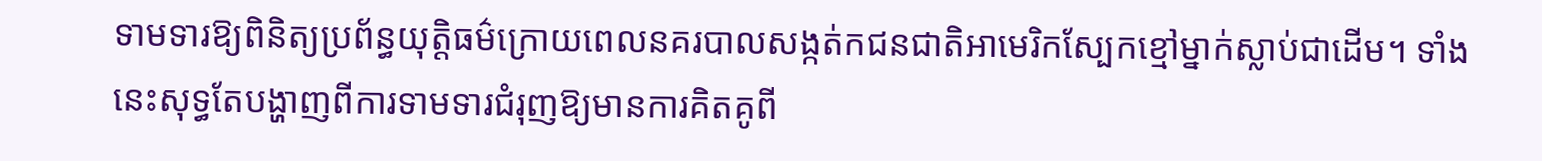ទាមទារឱ្យពិនិត្យប្រព័ន្ធយុត្តិធម៌ក្រោយពេលនគរបាលសង្កត់កជនជាតិអាមេរិកស្បែកខ្មៅម្នាក់ស្លាប់ជាដើម។ ទាំងនេះសុទ្ធតែបង្ហាញពីការទាមទារជំរុញឱ្យមានការគិតគូពី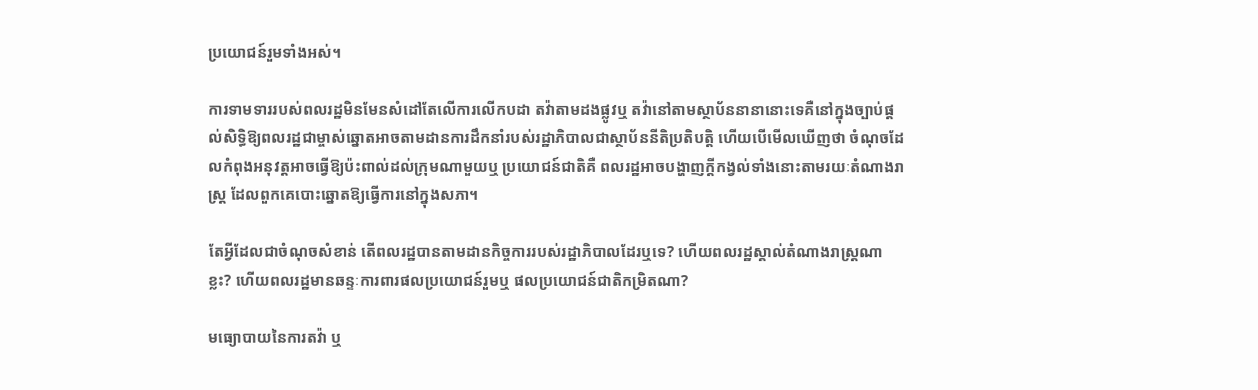ប្រយោជន៍រួមទាំងអស់។

ការទាមទាររបស់ពលរដ្ឋមិនមែនសំដៅតែលើការលើកបដា តវ៉ាតាមដងផ្លូវឬ តវ៉ានៅតាមស្ថាប័ននានានោះទេគឺនៅក្នុងច្បាប់ផ្តល់សិទ្ធិឱ្យពលរដ្ឋជាម្ចាស់ឆ្នោតអាចតាមដានការដឹកនាំរបស់រដ្ឋាភិបាលជាស្ថាប័ននីតិប្រតិបត្តិ ហើយបើមើលឃើញថា ចំណុចដែលកំពុងអនុវត្តអាចធ្វើឱ្យប៉ះពាល់ដល់ក្រុមណាមួយឬ ប្រយោជន៍ជាតិគឺ ពលរដ្ឋអាចបង្ហាញក្តីកង្វល់ទាំងនោះតាមរយៈតំណាងរាស្ត្រ ដែលពួកគេបោះឆ្នោតឱ្យធ្វើការនៅក្នុងសភា។

តែអ្វីដែលជាចំណុចសំខាន់ តើពលរដ្ឋបានតាមដានកិច្ចការរបស់រដ្ឋាភិបាលដែរឬទេ? ហើយពលរដ្ឋស្គាល់តំណាងរាស្ត្រណាខ្លះ? ហើយពលរដ្ឋមានឆន្ទៈការពារផលប្រយោជន៍រួមឬ ផលប្រយោជន៍ជាតិកម្រិតណា?

មធ្យោបាយនៃការតវ៉ា ឬ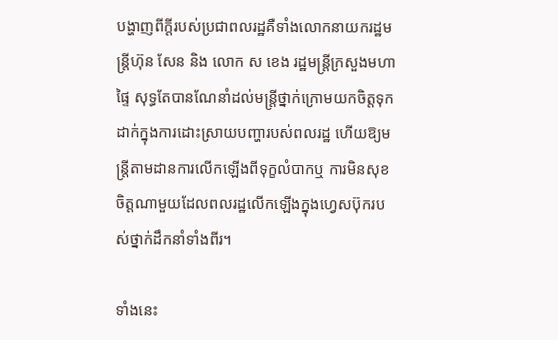បង្ហាញពីក្តីរបស់ប្រជាពលរដ្ឋគឺទាំងលោកនាយករដ្ឋមន្ត្រីហ៊ុន សែន និង លោក ស ខេង រដ្ឋមន្ត្រីក្រសួងមហាផ្ទៃ សុទ្ធតែបានណែនាំដល់មន្ត្រីថ្នាក់ក្រោមយកចិត្តទុកដាក់ក្នុងការដោះស្រាយបញ្ហារបស់ពលរដ្ឋ ហើយឱ្យមន្ត្រីតាមដានការលើកឡើងពីទុក្ខលំបាកឬ ការមិនសុខចិត្តណាមួយដែលពលរដ្ឋលើកឡើងក្នុងហ្វេសប៊ុករបស់ថ្នាក់ដឹកនាំទាំងពីរ។

ទាំងនេះ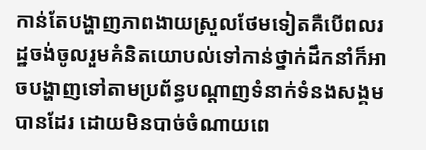កាន់តែបង្ហាញភាពងាយស្រួលថែមទៀតគឺបើពលរដ្ឋចង់ចូលរួមគំនិតយោបល់ទៅកាន់ថ្នាក់ដឹកនាំក៏អាចបង្ហាញទៅតាមប្រព័ន្ធបណ្តាញទំនាក់ទំនងសង្គមបានដែរ ដោយមិនបាច់ចំណាយពេ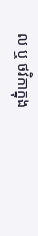ល ឬ ថវិកាក្នុង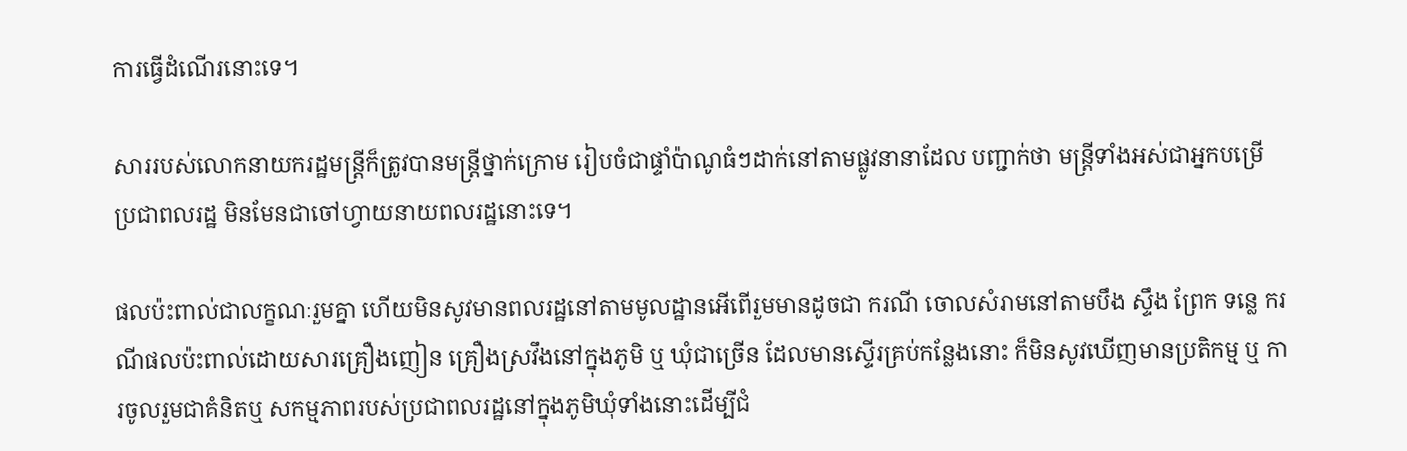ការធ្វើដំណើរនោះទេ។

សាររបស់លោកនាយករដ្ឋមន្ត្រីក៏ត្រូវបានមន្ត្រីថ្នាក់ក្រោម រៀបចំជាផ្ទាំប៉ាណូធំៗដាក់នៅតាមផ្លូវនានាដែល បញ្ជាក់ថា មន្ត្រីទាំងអស់ជាអ្នកបម្រើប្រជាពលរដ្ឋ មិនមែនជាចៅហ្វាយនាយពលរដ្ឋនោះទេ។

ផលប៉ះពាល់ជាលក្ខណៈរួមគ្នា ហើយមិនសូវមានពលរដ្ឋនៅតាមមូលដ្ឋានអើពើរួមមានដូចជា ករណី ចោលសំរាមនៅតាមបឹង ស្ទឹង ព្រែក ទន្លេ ករណីផលប៉ះពាល់ដោយសារគ្រឿងញៀន គ្រឿងស្រវឹងនៅក្នុងភូមិ ឬ ឃុំជាច្រើន ដែលមានស្ទើរគ្រប់កន្លែងនោះ ក៏មិនសូវឃើញមានប្រតិកម្ម ឬ ការចូលរួមជាគំនិតឬ សកម្មភាពរបស់ប្រជាពលរដ្ឋនៅក្នុងភូមិឃុំទាំងនោះដើម្បីជំ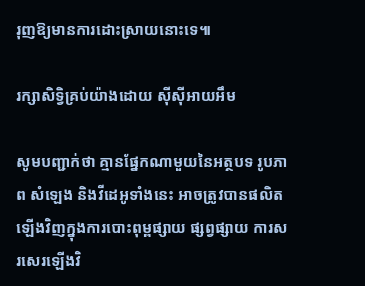រុញឱ្យមានការដោះស្រាយនោះទេ៕

រក្សាសិទ្វិគ្រប់យ៉ាងដោយ ស៊ីស៊ីអាយអឹម

សូមបញ្ជាក់ថា គ្មានផ្នែកណាមួយនៃអត្ថបទ រូបភាព សំឡេង និងវីដេអូទាំងនេះ អាចត្រូវបានផលិតឡើងវិញក្នុងការបោះពុម្ពផ្សាយ ផ្សព្វផ្សាយ ការសរសេរឡើងវិ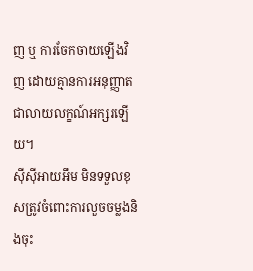ញ ឬ ការចែកចាយឡើងវិញ ដោយគ្មានការអនុញ្ញាតជាលាយលក្ខណ៍អក្សរឡើយ។
ស៊ីស៊ីអាយអឹម មិនទទួលខុសត្រូវចំពោះការលួចចម្លងនិងចុះ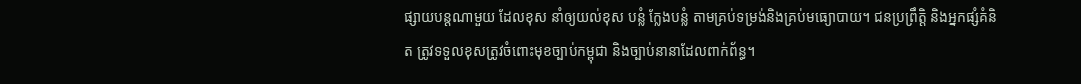ផ្សាយបន្តណាមួយ ដែលខុស នាំឲ្យយល់ខុស បន្លំ ក្លែងបន្លំ តាមគ្រប់ទម្រង់និងគ្រប់មធ្យោបាយ។ ជនប្រព្រឹត្តិ និងអ្នកផ្សំគំនិត ត្រូវទទួលខុសត្រូវចំពោះមុខច្បាប់កម្ពុជា និងច្បាប់នានាដែលពាក់ព័ន្ធ។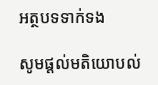អត្ថបទទាក់ទង

សូមផ្ដល់មតិយោបល់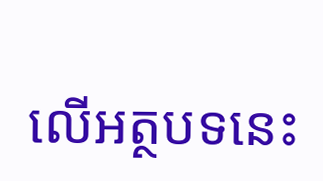លើអត្ថបទនេះ